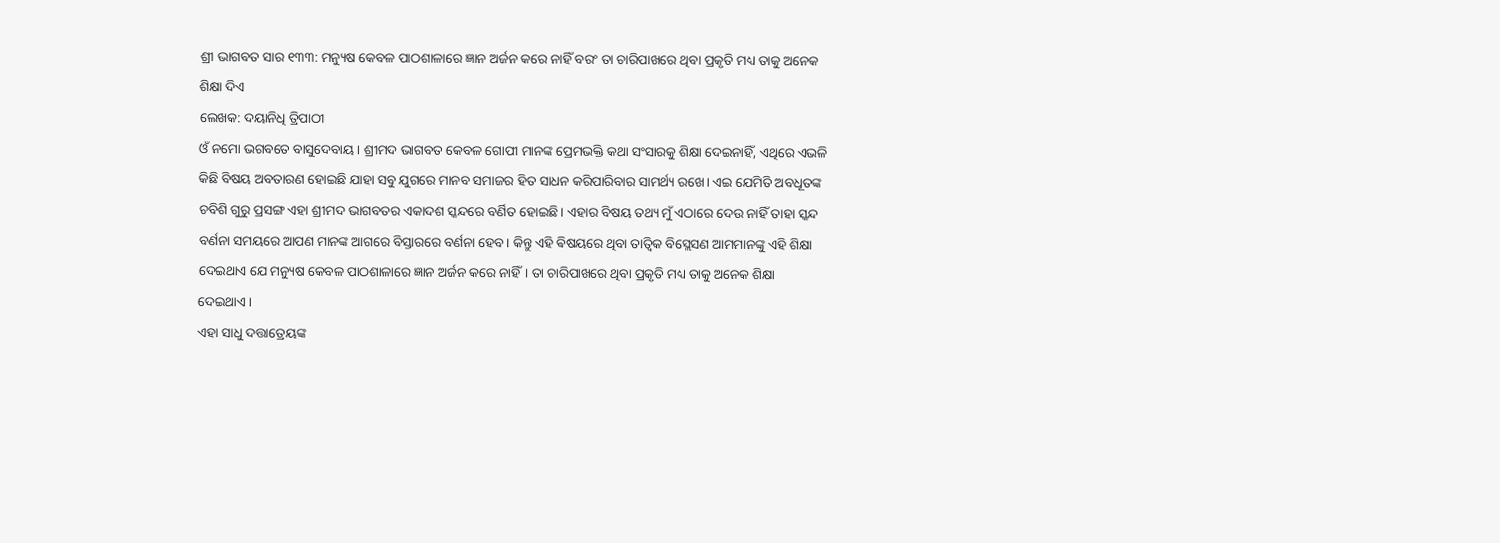ଶ୍ରୀ ଭାଗବତ ସାର ୧୩୩: ମନ୍ୟୁଷ କେବଳ ପାଠଶାଳାରେ ଜ୍ଞାନ ଅର୍ଜନ କରେ ନାହିଁ ବରଂ ତା ଚାରିପାଖରେ ଥିବା ପ୍ରକୃତି ମଧ୍ୟ ତାକୁ ଅନେକ ଶିକ୍ଷା ଦିଏ
ଲେଖକ: ଦୟାନିଧି ତ୍ରିପାଠୀ
ଓଁ ନମୋ ଭଗବତେ ବାସୁଦେବାୟ। ଶ୍ରୀମଦ ଭାଗବତ କେବଳ ଗୋପୀ ମାନଙ୍କ ପ୍ରେମଭକ୍ତି କଥା ସଂସାରକୁ ଶିକ୍ଷା ଦେଇନାହିଁ, ଏଥିରେ ଏଭଳି କିଛି ବିଷୟ ଅବତାରଣ ହୋଇଛି ଯାହା ସବୁ ଯୁଗରେ ମାନବ ସମାଜର ହିତ ସାଧନ କରିପାରିବାର ସାମର୍ଥ୍ୟ ରଖେ। ଏଇ ଯେମିତି ଅବଧୂତଙ୍କ ଚବିଶି ଗୁରୁ ପ୍ରସଙ୍ଗ ଏହା ଶ୍ରୀମଦ ଭାଗବତର ଏକାଦଶ ସ୍କନ୍ଦରେ ବର୍ଣିତ ହୋଇଛି। ଏହାର ବିଷୟ ତଥ୍ୟ ମୁଁ ଏଠାରେ ଦେଉ ନାହିଁ ତାହା ସ୍କନ୍ଦ ବର୍ଣନା ସମୟରେ ଆପଣ ମାନଙ୍କ ଆଗରେ ବିସ୍ତାରରେ ବର୍ଣନା ହେବ। କିନ୍ତୁ ଏହି ଵିଷୟରେ ଥିବା ତାତ୍ୱିକ ବିସ୍ଲେସଣ ଆମମାନଙ୍କୁ ଏହି ଶିକ୍ଷା ଦେଇଥାଏ ଯେ ମନ୍ୟୁଷ କେବଳ ପାଠଶାଳାରେ ଜ୍ଞାନ ଅର୍ଜନ କରେ ନାହିଁ। ତା ଚାରିପାଖରେ ଥିବା ପ୍ରକୃତି ମଧ୍ୟ ତାକୁ ଅନେକ ଶିକ୍ଷା ଦେଇଥାଏ।
ଏହା ସାଧୁ ଦତ୍ତାତ୍ରେୟଙ୍କ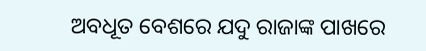ଅବଧୂତ ବେଶରେ ଯଦୁ ରାଜାଙ୍କ ପାଖରେ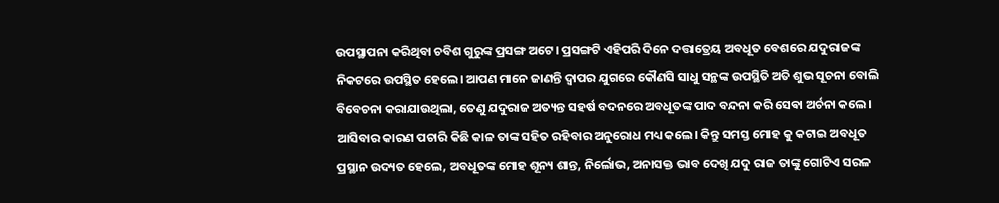ଉପସ୍ଥାପନା କରିଥିବା ଚବିଶ ଗୁରୁଙ୍କ ପ୍ରସଙ୍ଗ ଅଟେ। ପ୍ରସଙ୍ଗଟି ଏହିପରି ଦିନେ ଦତ୍ତାତ୍ରେୟ ଅବଧୂତ ବେଶରେ ଯଦୁରାଜଙ୍କ ନିକଟରେ ଉପସ୍ଥିତ ହେଲେ। ଆପଣ ମାନେ ଜାଣନ୍ତି ଦ୍ୱାପର ଯୁଗରେ କୌଣସି ସାଧୁ ସନ୍ଥଙ୍କ ଉପସ୍ଥିତି ଅତି ଶୁଭ ସୂଚନା ବୋଲି ବିବେଚନା କରାଯାଉଥିଲା, ତେଣୁ ଯଦୁରାଜ ଅତ୍ୟନ୍ତ ସହର୍ଷ ବଦନରେ ଅବଧୂତଙ୍କ ପାଦ ବନ୍ଦନା କରି ସେଵା ଅର୍ଚନା କଲେ। ଆସିବାର କାରଣ ପଚାରି କିଛି କାଳ ତାଙ୍କ ସହିତ ରହିବାର ଅନୁରୋଧ ମଧ୍ୟ କଲେ। କିନ୍ତୁ ସମସ୍ତ ମୋହ କୁ କଟାଇ ଅବଧୂତ ପ୍ରସ୍ଥାନ ଉଦ୍ୟତ ହେଲେ, ଅବଧୂତଙ୍କ ମୋହ ଶୂନ୍ୟ ଶାନ୍ତ, ନିର୍ଲୋଭ, ଅନାସକ୍ତ ଭାବ ଦେଖି ଯଦୁ ରାଜ ତାଙ୍କୁ ଗୋଟିଏ ସରଳ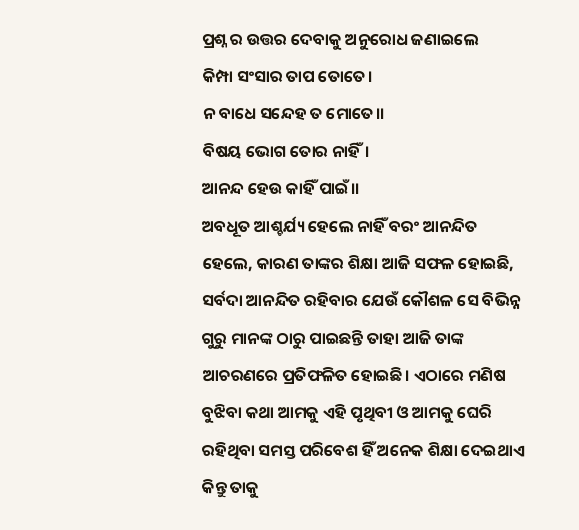ପ୍ରଶ୍ନ ର ଉତ୍ତର ଦେବାକୁ ଅନୁରୋଧ ଜଣାଇଲେ
କିମ୍ପା ସଂସାର ତାପ ତୋତେ।
ନ ବାଧେ ସନ୍ଦେହ ତ ମୋତେ।।
ବିଷୟ ଭୋଗ ତୋର ନାହିଁ।
ଆନନ୍ଦ ହେଉ କାହିଁ ପାଇଁ।।
ଅବଧୂତ ଆଶ୍ଚର୍ଯ୍ୟ ହେଲେ ନାହିଁ ବରଂ ଆନନ୍ଦିତ ହେଲେ, କାରଣ ତାଙ୍କର ଶିକ୍ଷା ଆଜି ସଫଳ ହୋଇଛି, ସର୍ବଦା ଆନନ୍ଦିତ ରହିବାର ଯେଉଁ କୌଶଳ ସେ ବିଭିନ୍ନ ଗୁରୁ ମାନଙ୍କ ଠାରୁ ପାଇଛନ୍ତି ତାହା ଆଜି ତାଙ୍କ ଆଚରଣରେ ପ୍ରତିଫଳିତ ହୋଇଛି। ଏଠାରେ ମଣିଷ ବୁଝିବା କଥା ଆମକୁ ଏହି ପୃଥିବୀ ଓ ଆମକୁ ଘେରି ରହିଥିବା ସମସ୍ତ ପରିବେଶ ହିଁ ଅନେକ ଶିକ୍ଷା ଦେଇଥାଏ କିନ୍ତୁ ତାକୁ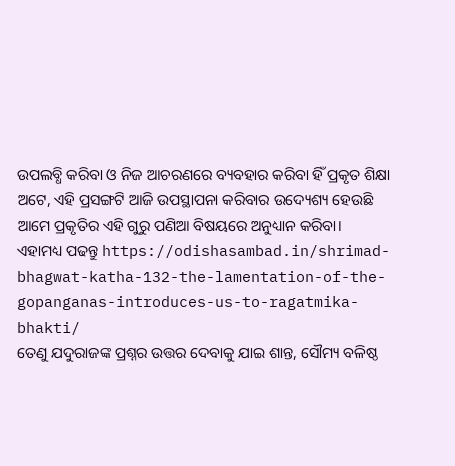ଉପଲବ୍ଧି କରିବା ଓ ନିଜ ଆଚରଣରେ ବ୍ୟବହାର କରିବା ହିଁ ପ୍ରକୃତ ଶିକ୍ଷା ଅଟେ, ଏହି ପ୍ରସଙ୍ଗଟି ଆଜି ଉପସ୍ଥାପନା କରିବାର ଉଦ୍ୟେଶ୍ୟ ହେଉଛି ଆମେ ପ୍ରକୃତିର ଏହି ଗୁରୁ ପଣିଆ ବିଷୟରେ ଅନୁଧ୍ୟାନ କରିବା।
ଏହାମଧ୍ୟ ପଢନ୍ତୁ https://odishasambad.in/shrimad-bhagwat-katha-132-the-lamentation-of-the-gopanganas-introduces-us-to-ragatmika-bhakti/
ତେଣୁ ଯଦୁରାଜଙ୍କ ପ୍ରଶ୍ନର ଉତ୍ତର ଦେବାକୁ ଯାଇ ଶାନ୍ତ, ସୌମ୍ୟ ବଳିଷ୍ଠ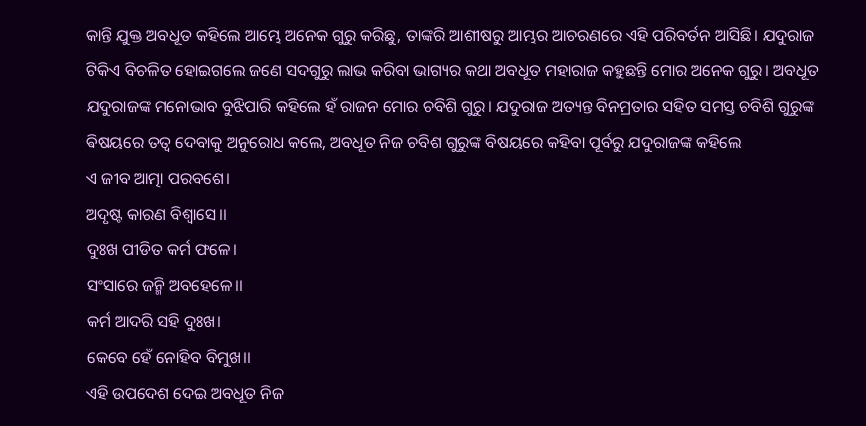କାନ୍ତି ଯୁକ୍ତ ଅବଧୂତ କହିଲେ ଆମ୍ଭେ ଅନେକ ଗୁରୁ କରିଛୁ, ତାଙ୍କରି ଆଶୀଷରୁ ଆମ୍ଭର ଆଚରଣରେ ଏହି ପରିବର୍ତନ ଆସିଛି। ଯଦୁରାଜ ଟିକିଏ ବିଚଳିତ ହୋଇଗଲେ ଜଣେ ସଦଗୁରୁ ଲାଭ କରିବା ଭାଗ୍ୟର କଥା ଅବଧୂତ ମହାରାଜ କହୁଛନ୍ତି ମୋର ଅନେକ ଗୁରୁ। ଅବଧୂତ ଯଦୁରାଜଙ୍କ ମନୋଭାବ ବୁଝିପାରି କହିଲେ ହଁ ରାଜନ ମୋର ଚବିଶି ଗୁରୁ। ଯଦୁରାଜ ଅତ୍ୟନ୍ତ ବିନମ୍ରତାର ସହିତ ସମସ୍ତ ଚବିଶି ଗୁରୁଙ୍କ ଵିଷୟରେ ତତ୍ୱ ଦେବାକୁ ଅନୁରୋଧ କଲେ, ଅବଧୂତ ନିଜ ଚବିଶ ଗୁରୁଙ୍କ ବିଷୟରେ କହିବା ପୂର୍ବରୁ ଯଦୁରାଜଙ୍କ କହିଲେ
ଏ ଜୀବ ଆତ୍ମା ପରବଶେ।
ଅଦୃଷ୍ଟ କାରଣ ବିଶ୍ୱାସେ।।
ଦୁଃଖ ପୀଡିତ କର୍ମ ଫଳେ।
ସଂସାରେ ଜନ୍ମି ଅବହେଳେ।।
କର୍ମ ଆଦରି ସହି ଦୁଃଖ।
କେବେ ହେଁ ନୋହିବ ବିମୁଖ।।
ଏହି ଉପଦେଶ ଦେଇ ଅବଧୂତ ନିଜ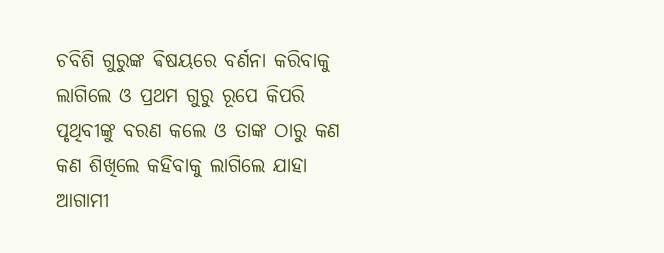ଚବିଶି ଗୁରୁଙ୍କ ଵିଷୟରେ ବର୍ଣନା କରିବାକୁ ଲାଗିଲେ ଓ ପ୍ରଥମ ଗୁରୁ ରୂପେ କିପରି ପୃଥିବୀଙ୍କୁ ବରଣ କଲେ ଓ ତାଙ୍କ ଠାରୁ କଣ କଣ ଶିଖିଲେ କହିବାକୁ ଲାଗିଲେ ଯାହା ଆଗାମୀ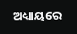ଅଧ୍ୟାୟରେ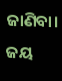ଜାଣିବା।
ଜୟ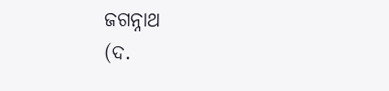ଜଗନ୍ନାଥ
(ଦ.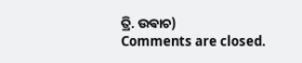ତ୍ରି. ଉଵାଚ)
Comments are closed.